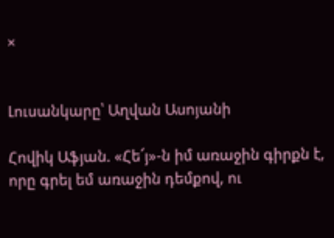×


Լուսանկարը՝ Աղվան Ասոյանի

Հովիկ Աֆյան. «Հե՜յ»-ն իմ առաջին գիրքն է, որը գրել եմ առաջին դեմքով, ու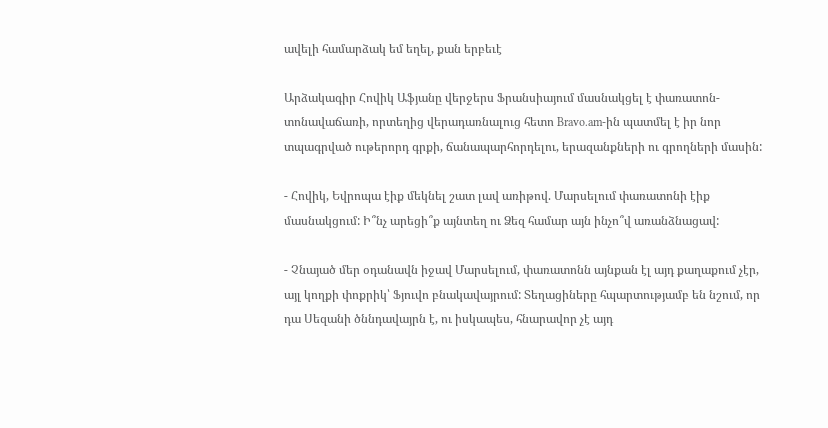ավելի համարձակ եմ եղել, քան երբեւէ

Արձակագիր Հովիկ Աֆյանը վերջերս Ֆրանսիայում մասնակցել է փառատոն-տոնավաճառի, որտեղից վերադառնալուց հետո Bravo.am-ին պատմել է իր նոր տպագրված ութերորդ գրքի, ճանապարհորդելու, երազանքների ու գրողների մասին:

- Հովիկ, Եվրոպա էիք մեկնել շատ լավ առիթով. Մարսելում փառատոնի էիք մասնակցում: Ի՞նչ արեցի՞ք այնտեղ ու Ձեզ համար այն ինչո՞վ առանձնացավ:

- Չնայած մեր օդանավն իջավ Մարսելում, փառատոնն այնքան էլ այդ քաղաքում չէր, այլ կողքի փոքրիկ՝ Ֆյուվո բնակավայրում: Տեղացիները հպարտությամբ են նշում, որ դա Սեզանի ծննդավայրն է, ու իսկապես, հնարավոր չէ այդ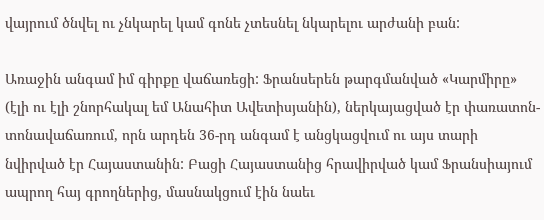վայրում ծնվել ու չնկարել կամ գոնե չտեսնել նկարելու արժանի բան:

Առաջին անգամ իմ գիրքը վաճառեցի: Ֆրանսերեն թարգմանված «Կարմիրը» (էլի ու էլի շնորհակալ եմ Անահիտ Ավետիսյանին), ներկայացված էր փառատոն-տոնավաճառում, որն արդեն 36-րդ անգամ է անցկացվում ու այս տարի նվիրված էր Հայաստանին: Բացի Հայաստանից հրավիրված կամ Ֆրանսիայում ապրող հայ գրողներից, մասնակցում էին նաեւ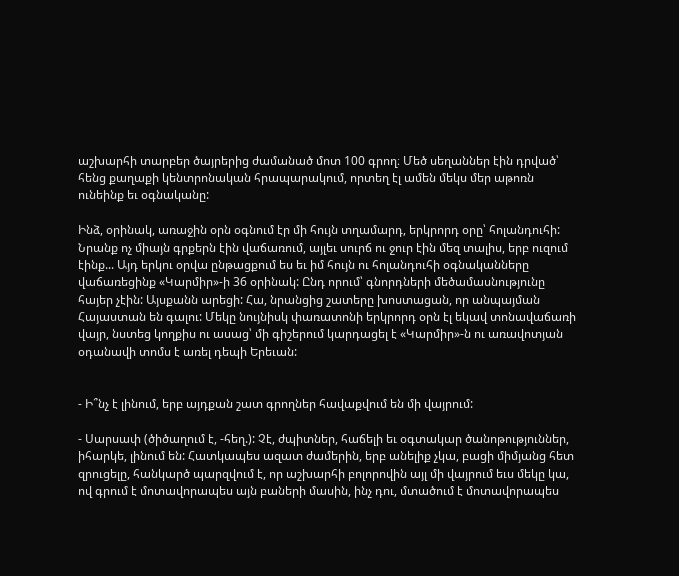աշխարհի տարբեր ծայրերից ժամանած մոտ 100 գրող։ Մեծ սեղաններ էին դրված՝ հենց քաղաքի կենտրոնական հրապարակում, որտեղ էլ ամեն մեկս մեր աթոռն ունեինք եւ օգնականը:

Ինձ, օրինակ, առաջին օրն օգնում էր մի հույն տղամարդ, երկրորդ օրը՝ հոլանդուհի: Նրանք ոչ միայն գրքերն էին վաճառում, այլեւ սուրճ ու ջուր էին մեզ տալիս, երբ ուզում էինք... Այդ երկու օրվա ընթացքում ես եւ իմ հույն ու հոլանդուհի օգնականները վաճառեցինք «Կարմիր»-ի 36 օրինակ: Ընդ որում՝ գնորդների մեծամասնությունը հայեր չէին: Այսքանն արեցի: Հա, նրանցից շատերը խոստացան, որ անպայման Հայաստան են գալու: Մեկը նույնիսկ փառատոնի երկրորդ օրն էլ եկավ տոնավաճառի վայր, նստեց կողքիս ու ասաց՝ մի գիշերում կարդացել է «Կարմիր»-ն ու առավոտյան օդանավի տոմս է առել դեպի Երեւան:


- Ի՞նչ է լինում, երբ այդքան շատ գրողներ հավաքվում են մի վայրում:

- Սարսափ (ծիծաղում է, -հեղ.): Չէ, ժպիտներ, հաճելի եւ օգտակար ծանոթություններ, իհարկե, լինում են: Հատկապես ազատ ժամերին, երբ անելիք չկա, բացի միմյանց հետ զրուցելը, հանկարծ պարզվում է, որ աշխարհի բոլորովին այլ մի վայրում եւս մեկը կա, ով գրում է մոտավորապես այն բաների մասին, ինչ դու, մտածում է մոտավորապես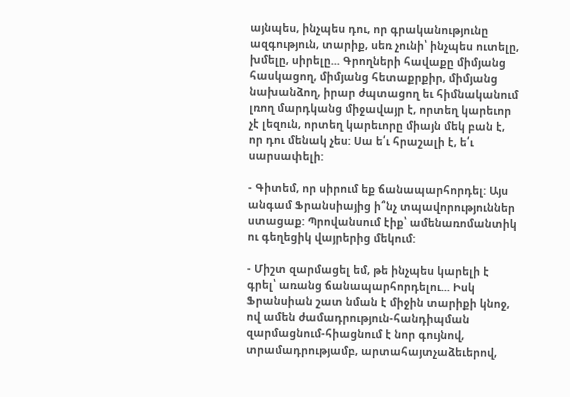այնպես, ինչպես դու, որ գրականությունը ազգություն, տարիք, սեռ չունի՝ ինչպես ուտելը, խմելը, սիրելը... Գրողների հավաքը միմյանց հասկացող, միմյանց հետաքրքիր, միմյանց նախանձող, իրար ժպտացող եւ հիմնականում լռող մարդկանց միջավայր է, որտեղ կարեւոր չէ լեզուն, որտեղ կարեւորը միայն մեկ բան է, որ դու մենակ չես: Սա ե՛ւ հրաշալի է, ե՛ւ սարսափելի:

- Գիտեմ, որ սիրում եք ճանապարհորդել: Այս անգամ Ֆրանսիայից ի՞նչ տպավորություններ ստացաք: Պրովանսում էիք՝ ամենառոմանտիկ ու գեղեցիկ վայրերից մեկում:

- Միշտ զարմացել եմ, թե ինչպես կարելի է գրել՝ առանց ճանապարհորդելու... Իսկ Ֆրանսիան շատ նման է միջին տարիքի կնոջ, ով ամեն ժամադրություն-հանդիպման զարմացնում-հիացնում է նոր գույնով, տրամադրությամբ, արտահայտչաձեւերով,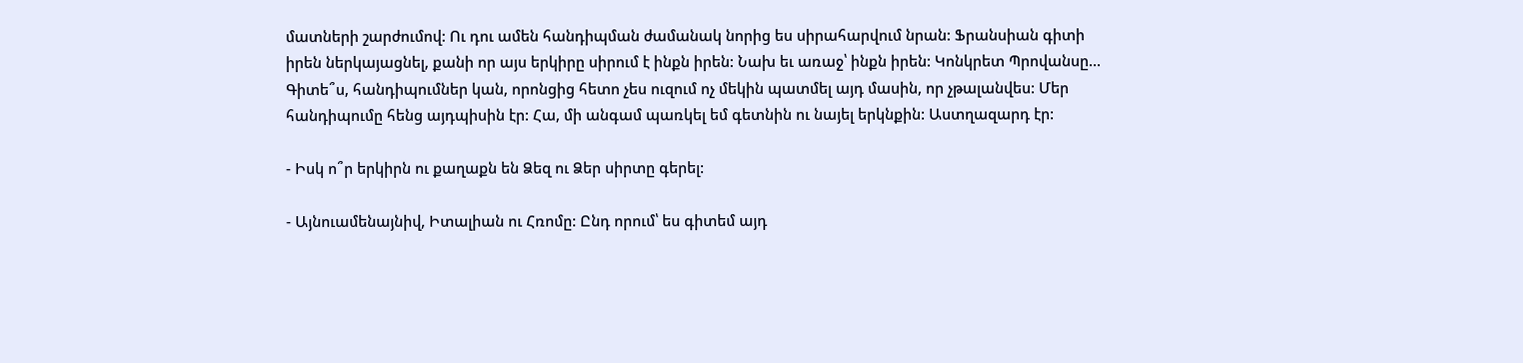մատների շարժումով: Ու դու ամեն հանդիպման ժամանակ նորից ես սիրահարվում նրան: Ֆրանսիան գիտի իրեն ներկայացնել, քանի որ այս երկիրը սիրում է ինքն իրեն: Նախ եւ առաջ՝ ինքն իրեն: Կոնկրետ Պրովանսը... Գիտե՞ս, հանդիպումներ կան, որոնցից հետո չես ուզում ոչ մեկին պատմել այդ մասին, որ չթալանվես: Մեր հանդիպումը հենց այդպիսին էր: Հա, մի անգամ պառկել եմ գետնին ու նայել երկնքին: Աստղազարդ էր:

- Իսկ ո՞ր երկիրն ու քաղաքն են Ձեզ ու Ձեր սիրտը գերել:

- Այնուամենայնիվ, Իտալիան ու Հռոմը: Ընդ որում՝ ես գիտեմ այդ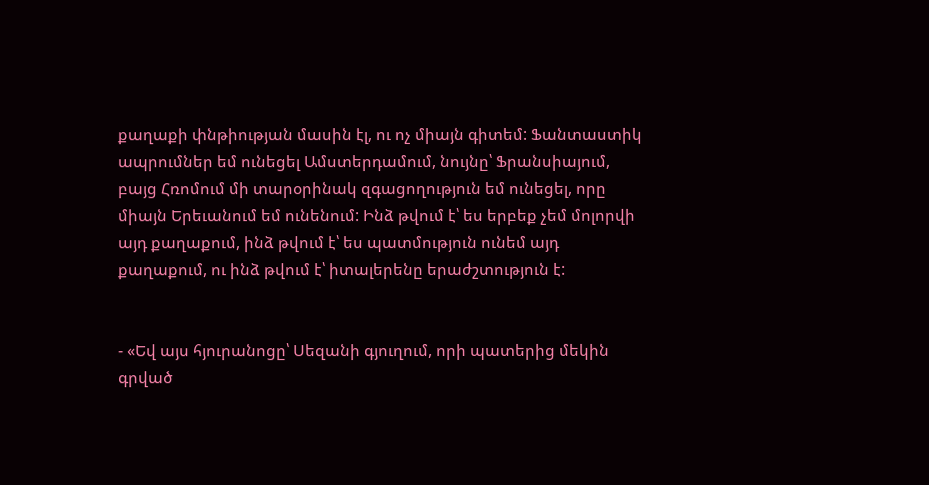քաղաքի փնթիության մասին էլ, ու ոչ միայն գիտեմ: Ֆանտաստիկ ապրումներ եմ ունեցել Ամստերդամում, նույնը՝ Ֆրանսիայում, բայց Հռոմում մի տարօրինակ զգացողություն եմ ունեցել, որը միայն Երեւանում եմ ունենում: Ինձ թվում է՝ ես երբեք չեմ մոլորվի այդ քաղաքում, ինձ թվում է՝ ես պատմություն ունեմ այդ քաղաքում, ու ինձ թվում է՝ իտալերենը երաժշտություն է:


- «Եվ այս հյուրանոցը՝ Սեզանի գյուղում, որի պատերից մեկին գրված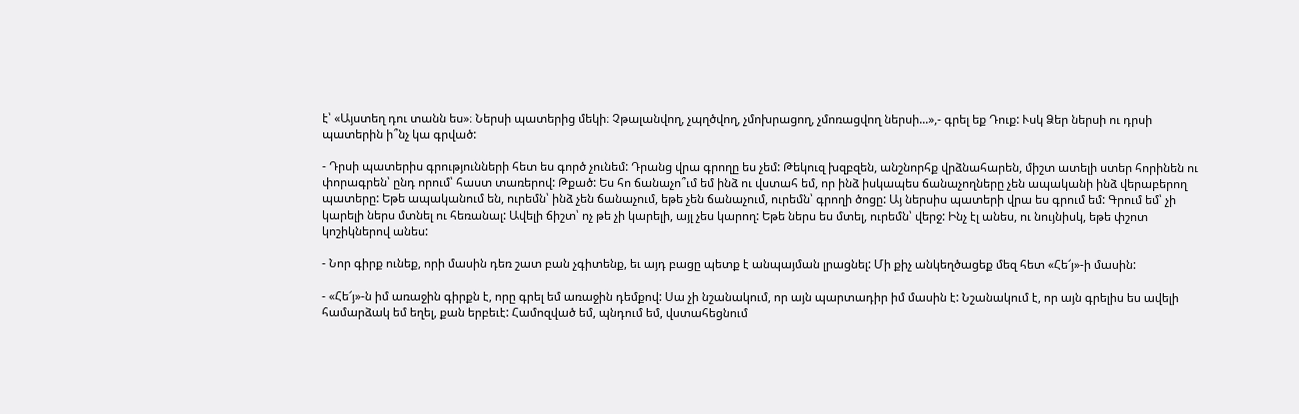է՝ «Այստեղ դու տանն ես»։ Ներսի պատերից մեկի։ Չթալանվող, չպղծվող, չմոխրացող, չմոռացվող ներսի...»,- գրել եք Դուք: Ւսկ Ձեր ներսի ու դրսի պատերին ի՞նչ կա գրված:

- Դրսի պատերիս գրությունների հետ ես գործ չունեմ: Դրանց վրա գրողը ես չեմ: Թեկուզ խզբզեն, անշնորհք վրձնահարեն, միշտ ատելի ստեր հորինեն ու փորագրեն՝ ընդ որում՝ հաստ տառերով: Թքած: Ես հո ճանաչո՞ւմ եմ ինձ ու վստահ եմ, որ ինձ իսկապես ճանաչողները չեն ապականի ինձ վերաբերող պատերը: Եթե ապականում են, ուրեմն՝ ինձ չեն ճանաչում, եթե չեն ճանաչում, ուրեմն՝ գրողի ծոցը: Այ ներսիս պատերի վրա ես գրում եմ: Գրում եմ՝ չի կարելի ներս մտնել ու հեռանալ: Ավելի ճիշտ՝ ոչ թե չի կարելի, այլ չես կարող: Եթե ներս ես մտել, ուրեմն՝ վերջ: Ինչ էլ անես, ու նույնիսկ, եթե փշոտ կոշիկներով անես:

- Նոր գիրք ունեք, որի մասին դեռ շատ բան չգիտենք, եւ այդ բացը պետք է անպայման լրացնել: Մի քիչ անկեղծացեք մեզ հետ «Հե՜յ»-ի մասին:

- «Հե՜յ»-ն իմ առաջին գիրքն է, որը գրել եմ առաջին դեմքով: Սա չի նշանակում, որ այն պարտադիր իմ մասին է: Նշանակում է, որ այն գրելիս ես ավելի համարձակ եմ եղել, քան երբեւէ: Համոզված եմ, պնդում եմ, վստահեցնում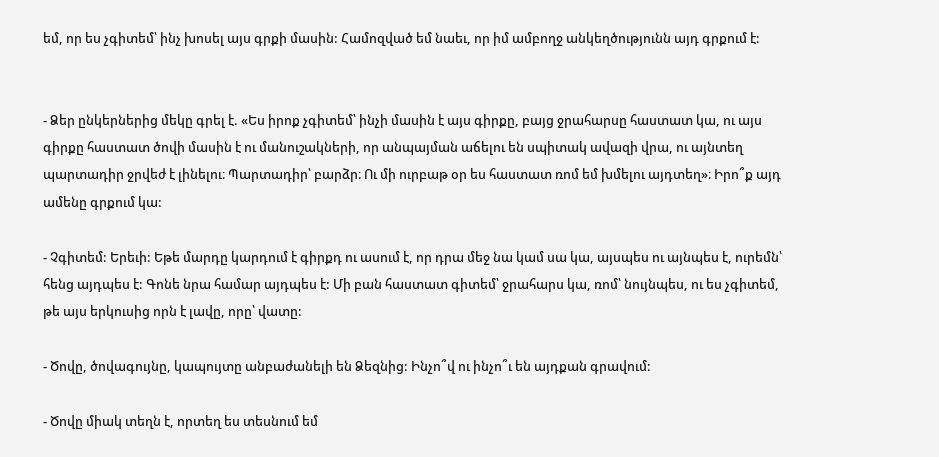եմ, որ ես չգիտեմ՝ ինչ խոսել այս գրքի մասին: Համոզված եմ նաեւ, որ իմ ամբողջ անկեղծությունն այդ գրքում է:


- Ձեր ընկերներից մեկը գրել է. «Ես իրոք չգիտեմ՝ ինչի մասին է այս գիրքը, բայց ջրահարսը հաստատ կա, ու այս գիրքը հաստատ ծովի մասին է ու մանուշակների, որ անպայման աճելու են սպիտակ ավազի վրա, ու այնտեղ պարտադիր ջրվեժ է լինելու։ Պարտադիր՝ բարձր։ Ու մի ուրբաթ օր ես հաստատ ռոմ եմ խմելու այդտեղ»։ Իրո՞ք այդ ամենը գրքում կա:

- Չգիտեմ: Երեւի: Եթե մարդը կարդում է գիրքդ ու ասում է, որ դրա մեջ նա կամ սա կա, այսպես ու այնպես է, ուրեմն՝ հենց այդպես է: Գոնե նրա համար այդպես է: Մի բան հաստատ գիտեմ՝ ջրահարս կա, ռոմ՝ նույնպես, ու ես չգիտեմ, թե այս երկուսից որն է լավը, որը՝ վատը:

- Ծովը, ծովագույնը, կապույտը անբաժանելի են Ձեզնից: Ինչո՞վ ու ինչո՞ւ են այդքան գրավում:

- Ծովը միակ տեղն է, որտեղ ես տեսնում եմ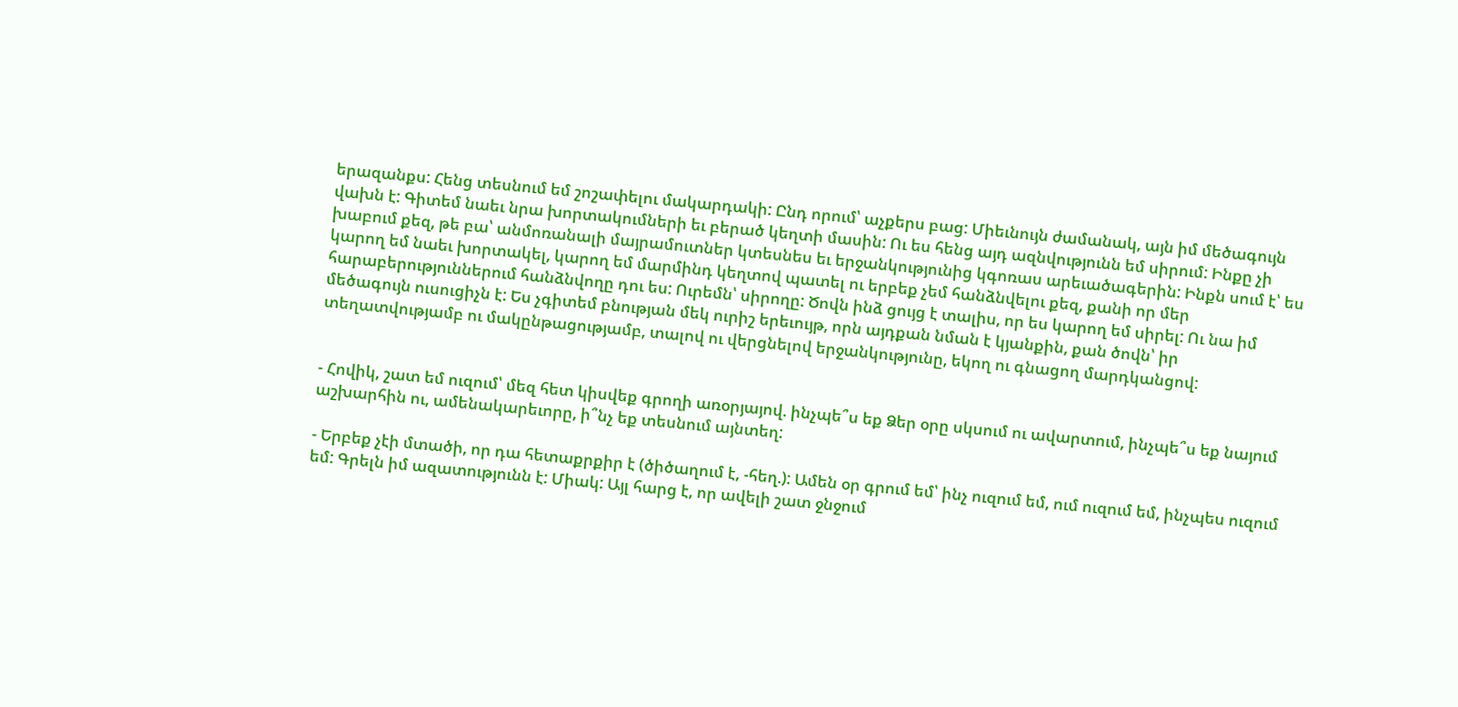երազանքս: Հենց տեսնում եմ շոշափելու մակարդակի: Ընդ որում՝ աչքերս բաց: Միեւնույն ժամանակ, այն իմ մեծագույն վախն է: Գիտեմ նաեւ նրա խորտակումների եւ բերած կեղտի մասին: Ու ես հենց այդ ազնվությունն եմ սիրում: Ինքը չի խաբում քեզ, թե բա՝ անմոռանալի մայրամուտներ կտեսնես եւ երջանկությունից կգոռաս արեւածագերին: Ինքն սում է՝ ես կարող եմ նաեւ խորտակել, կարող եմ մարմինդ կեղտով պատել ու երբեք չեմ հանձնվելու քեզ, քանի որ մեր հարաբերություններում հանձնվողը դու ես: Ուրեմն՝ սիրողը: Ծովն ինձ ցույց է տալիս, որ ես կարող եմ սիրել: Ու նա իմ մեծագույն ուսուցիչն է: Ես չգիտեմ բնության մեկ ուրիշ երեւույթ, որն այդքան նման է կյանքին, քան ծովն՝ իր տեղատվությամբ ու մակընթացությամբ, տալով ու վերցնելով երջանկությունը, եկող ու գնացող մարդկանցով:


- Հովիկ, շատ եմ ուզում՝ մեզ հետ կիսվեք գրողի առօրյայով. ինչպե՞ս եք Ձեր օրը սկսում ու ավարտում, ինչպե՞ս եք նայում աշխարհին ու, ամենակարեւորը, ի՞նչ եք տեսնում այնտեղ:

- Երբեք չէի մտածի, որ դա հետաքրքիր է (ծիծաղում է, -հեղ.): Ամեն օր գրում եմ՝ ինչ ուզում եմ, ում ուզում եմ, ինչպես ուզում եմ: Գրելն իմ ազատությունն է: Միակ: Այլ հարց է, որ ավելի շատ ջնջում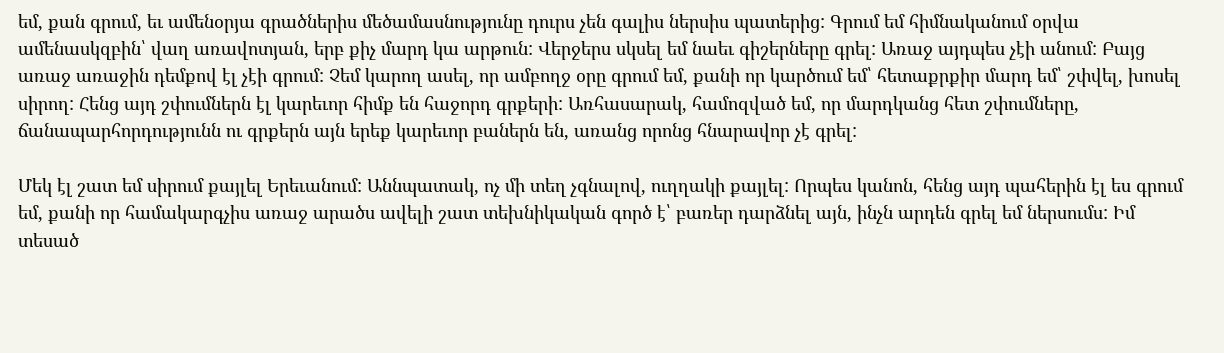եմ, քան գրում, եւ ամենօրյա գրածներիս մեծամասնությունը դուրս չեն գալիս ներսիս պատերից: Գրում եմ հիմնականում օրվա ամենասկզբին՝ վաղ առավոտյան, երբ քիչ մարդ կա արթուն: Վերջերս սկսել եմ նաեւ գիշերները գրել: Առաջ այդպես չէի անում: Բայց առաջ առաջին դեմքով էլ չէի գրում: Չեմ կարող ասել, որ ամբողջ օրը գրում եմ, քանի որ կարծում եմ՝ հետաքրքիր մարդ եմ՝ շփվել, խոսել սիրող: Հենց այդ շփումներն էլ կարեւոր հիմք են հաջորդ գրքերի: Առհասարակ, համոզված եմ, որ մարդկանց հետ շփումները, ճանապարհորդությունն ու գրքերն այն երեք կարեւոր բաներն են, առանց որոնց հնարավոր չէ գրել:

Մեկ էլ շատ եմ սիրում քայլել Երեւանում: Աննպատակ, ոչ մի տեղ չգնալով, ուղղակի քայլել: Որպես կանոն, հենց այդ պահերին էլ ես գրում եմ, քանի որ համակարգչիս առաջ արածս ավելի շատ տեխնիկական գործ է՝ բառեր դարձնել այն, ինչն արդեն գրել եմ ներսումս: Իմ տեսած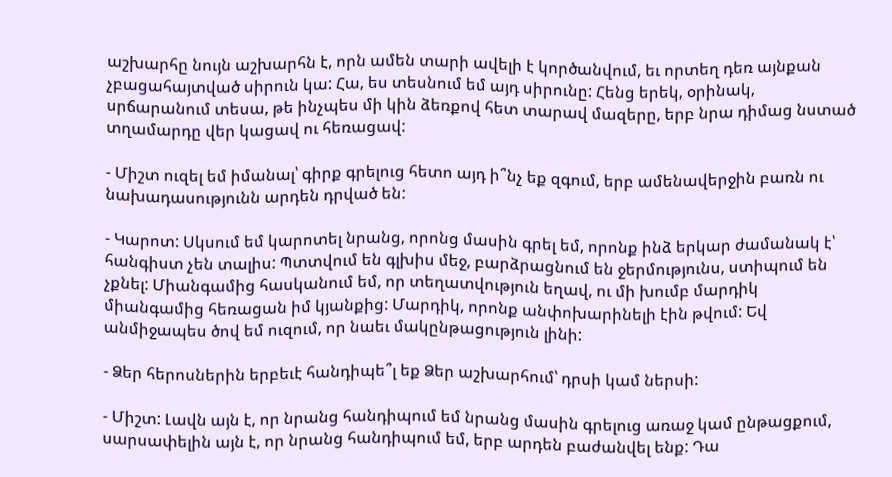աշխարհը նույն աշխարհն է, որն ամեն տարի ավելի է կործանվում, եւ որտեղ դեռ այնքան չբացահայտված սիրուն կա: Հա, ես տեսնում եմ այդ սիրունը: Հենց երեկ, օրինակ, սրճարանում տեսա, թե ինչպես մի կին ձեռքով հետ տարավ մազերը, երբ նրա դիմաց նստած տղամարդը վեր կացավ ու հեռացավ:

- Միշտ ուզել եմ իմանալ՝ գիրք գրելուց հետո այդ ի՞նչ եք զգում, երբ ամենավերջին բառն ու նախադասությունն արդեն դրված են:

- Կարոտ: Սկսում եմ կարոտել նրանց, որոնց մասին գրել եմ, որոնք ինձ երկար ժամանակ է՝ հանգիստ չեն տալիս: Պտտվում են գլխիս մեջ, բարձրացնում են ջերմությունս, ստիպում են չքնել: Միանգամից հասկանում եմ, որ տեղատվություն եղավ, ու մի խումբ մարդիկ միանգամից հեռացան իմ կյանքից: Մարդիկ, որոնք անփոխարինելի էին թվում: Եվ անմիջապես ծով եմ ուզում, որ նաեւ մակընթացություն լինի:

- Ձեր հերոսներին երբեւէ հանդիպե՞լ եք Ձեր աշխարհում՝ դրսի կամ ներսի:

- Միշտ: Լավն այն է, որ նրանց հանդիպում եմ նրանց մասին գրելուց առաջ կամ ընթացքում, սարսափելին այն է, որ նրանց հանդիպում եմ, երբ արդեն բաժանվել ենք: Դա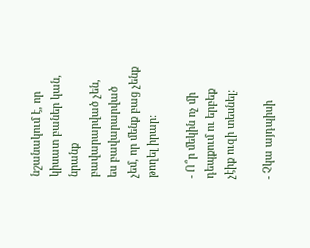նշանակում է, որ կիսատ բաներ կան, նրանք բավարարված չեն, ես բավարարված չեմ, որ մենք բաց չենք թողել իրար:

- Ո՞ր մեկին ոչ մի դեպքում ու երբեք չէիք ուզի տեսնել:

- Չկա այդպիսի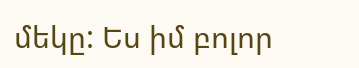մեկը: Ես իմ բոլոր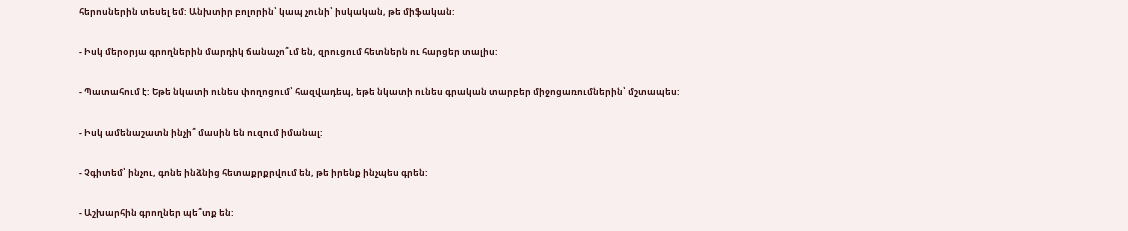հերոսներին տեսել եմ: Անխտիր բոլորին՝ կապ չունի՝ իսկական, թե միֆական:

- Իսկ մերօրյա գրողներին մարդիկ ճանաչո՞ւմ են, զրուցում հետներն ու հարցեր տալիս:

- Պատահում է: Եթե նկատի ունես փողոցում՝ հազվադեպ, եթե նկատի ունես գրական տարբեր միջոցառումներին՝ մշտապես:

- Իսկ ամենաշատն ինչի՞ մասին են ուզում իմանալ:

- Չգիտեմ՝ ինչու, գոնե ինձնից հետաքրքրվում են, թե իրենք ինչպես գրեն:

- Աշխարհին գրողներ պե՞տք են: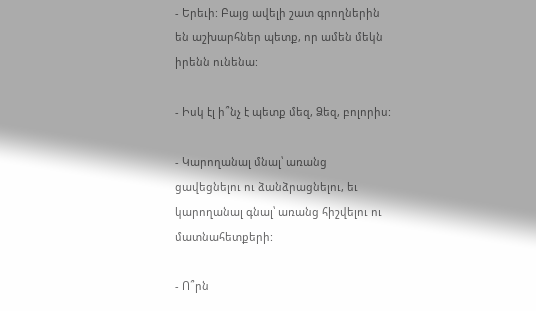- Երեւի: Բայց ավելի շատ գրողներին են աշխարհներ պետք, որ ամեն մեկն իրենն ունենա:

- Իսկ էլ ի՞նչ է պետք մեզ, Ձեզ, բոլորիս:

- Կարողանալ մնալ՝ առանց ցավեցնելու ու ձանձրացնելու, եւ կարողանալ գնալ՝ առանց հիշվելու ու մատնահետքերի:

- Ո՞րն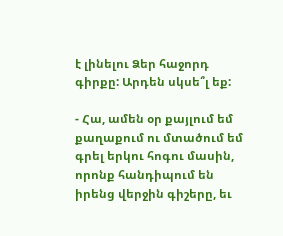է լինելու Ձեր հաջորդ գիրքը: Արդեն սկսե՞լ եք:

- Հա, ամեն օր քայլում եմ քաղաքում ու մտածում եմ գրել երկու հոգու մասին, որոնք հանդիպում են իրենց վերջին գիշերը, եւ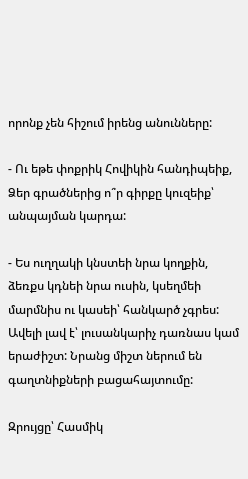որոնք չեն հիշում իրենց անունները:

- Ու եթե փոքրիկ Հովիկին հանդիպեիք, Ձեր գրածներից ո՞ր գիրքը կուզեիք՝ անպայման կարդա:

- Ես ուղղակի կնստեի նրա կողքին, ձեռքս կդնեի նրա ուսին, կսեղմեի մարմնիս ու կասեի՝ հանկարծ չգրես: Ավելի լավ է՝ լուսանկարիչ դառնաս կամ երաժիշտ: Նրանց միշտ ներում են գաղտնիքների բացահայտումը:

Զրույցը՝ Հասմիկ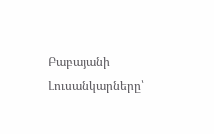Բաբայանի
Լուսանկարները՝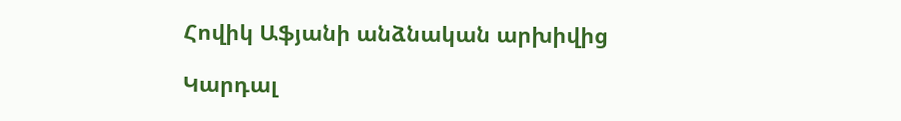Հովիկ Աֆյանի անձնական արխիվից

Կարդալ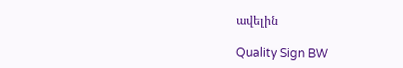ավելին

Quality Sign BW